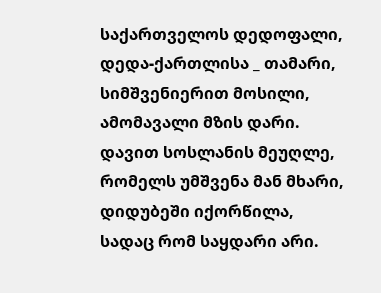საქართველოს დედოფალი,
დედა-ქართლისა _ თამარი,
სიმშვენიერით მოსილი,
ამომავალი მზის დარი.
დავით სოსლანის მეუღლე,
რომელს უმშვენა მან მხარი,
დიდუბეში იქორწილა,
სადაც რომ საყდარი არი.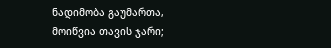ნადიმობა გაუმართა,
მოიწვია თავის ჯარი;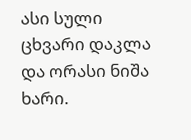ასი სული ცხვარი დაკლა
და ორასი ნიშა ხარი.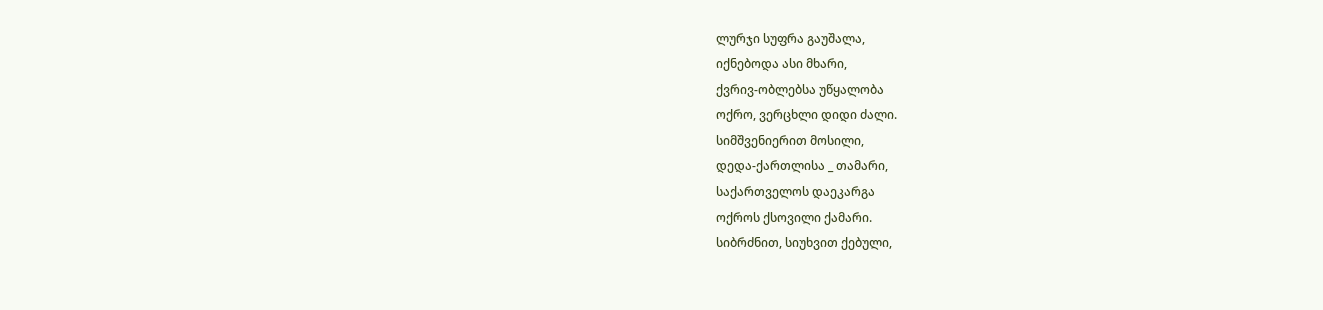ლურჯი სუფრა გაუშალა,
იქნებოდა ასი მხარი,
ქვრივ-ობლებსა უწყალობა
ოქრო, ვერცხლი დიდი ძალი.
სიმშვენიერით მოსილი,
დედა-ქართლისა _ თამარი,
საქართველოს დაეკარგა
ოქროს ქსოვილი ქამარი.
სიბრძნით, სიუხვით ქებული,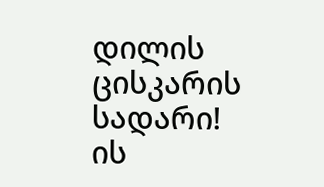დილის ცისკარის სადარი!
ის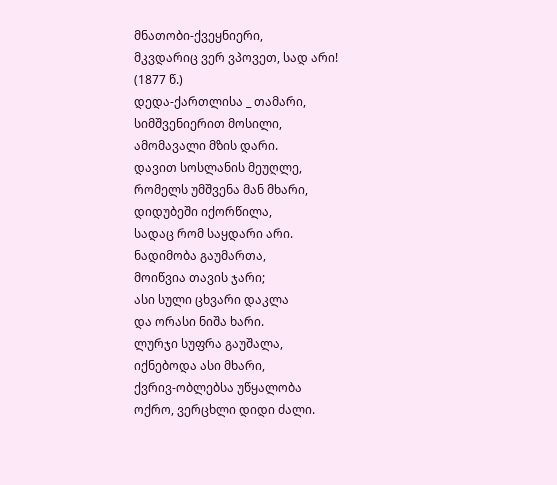მნათობი-ქვეყნიერი,
მკვდარიც ვერ ვპოვეთ, სად არი!
(1877 წ.)
დედა-ქართლისა _ თამარი,
სიმშვენიერით მოსილი,
ამომავალი მზის დარი.
დავით სოსლანის მეუღლე,
რომელს უმშვენა მან მხარი,
დიდუბეში იქორწილა,
სადაც რომ საყდარი არი.
ნადიმობა გაუმართა,
მოიწვია თავის ჯარი;
ასი სული ცხვარი დაკლა
და ორასი ნიშა ხარი.
ლურჯი სუფრა გაუშალა,
იქნებოდა ასი მხარი,
ქვრივ-ობლებსა უწყალობა
ოქრო, ვერცხლი დიდი ძალი.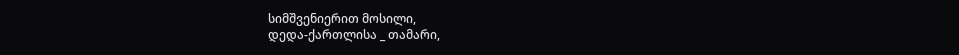სიმშვენიერით მოსილი,
დედა-ქართლისა _ თამარი,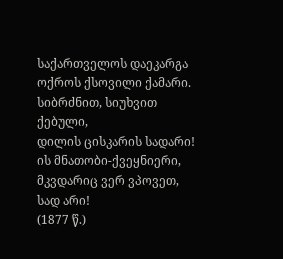საქართველოს დაეკარგა
ოქროს ქსოვილი ქამარი.
სიბრძნით, სიუხვით ქებული,
დილის ცისკარის სადარი!
ის მნათობი-ქვეყნიერი,
მკვდარიც ვერ ვპოვეთ, სად არი!
(1877 წ.)